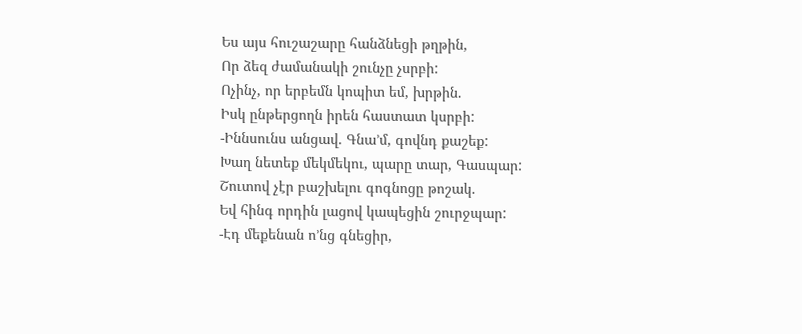Ես այս հուշաշարը հանձնեցի թղթին,
Որ ձեզ ժամանակի շունչը չսրբի:
Ոչինչ, որ երբեմն կոպիտ եմ, խրթին.
Իսկ ընթերցողն իրեն հաստատ կսրբի:
-Իննսունս անցավ. Գնա’մ, գովնդ քաշեք:
Խաղ նետեք մեկմեկու, պարը տար, Գասպար:
Շուտով չէր բաշխելու գոգնոցը թոշակ.
Եվ հինգ որդին լացով կապեցին շուրջպար:
-Էդ մեքենան ո’նց գնեցիր,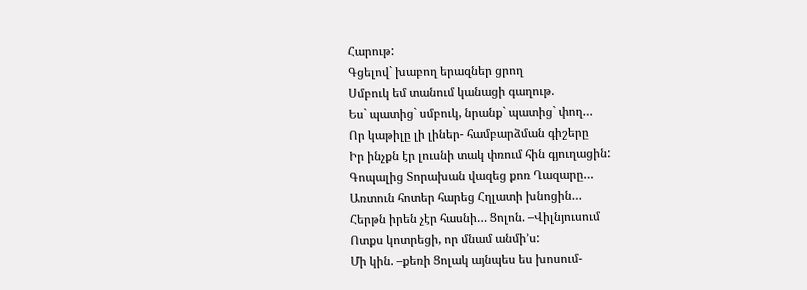Հարութ:
Գցելով` խաբող երազներ ցրող
Սմբուկ եմ տանում կանացի գաղութ.
Ես` պատից` սմբուկ, նրանք` պատից` փող…
Որ կաթիլը լի լիներ- համբարձման գիշերը
Իր ինչքն էր լուսնի տակ փռում հին գյուղացին:
Գոպալից Տորախան վազեց քոռ Ղազարը…
Առտուն հոտեր հարեց Հղլատի խնոցին…
Հերթն իրեն չէր հասնի… Ցոլոն. –Վիլնյուսում
Ոտքս կոտրեցի, որ մնամ անմի’ս:
Մի կին. –քեռի Ցոլակ այնպես ես խոսում-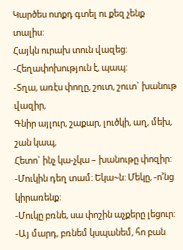Կարծես ոտքդ գտել ու քեզ չենք տալիս:
Հայկն ուրախ տուն վազեց: -Հեղափոխություն է, պապ:
-Տղա, առէս փողը, շուտ, շուտ` խանութ վազիր,
Գնիր այլուր, շաքար, լուծկի, աղ, մեխ, շան կապ,
Հետո` ինչ կա-չկա – խանութը փոզիր:
-Մուկին դեղ տամ: Եկա~ն: Մեկը, -ո’նց կիրառենք:
-Մուկը բռնե, սա փոշին աչքերը լեցուր:
-Այ մարդ, բռնեմ կսպանեմ, հո բան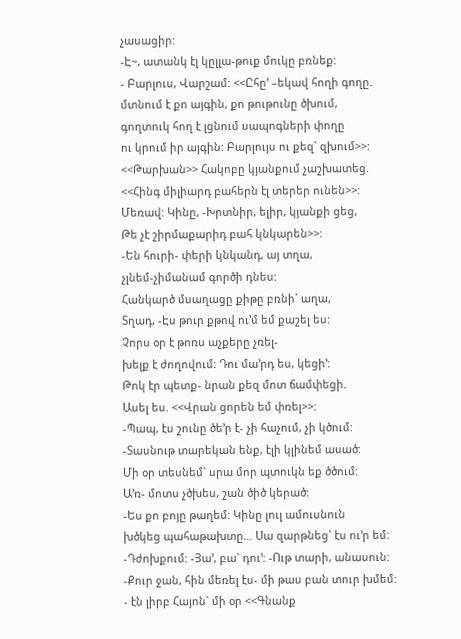չասացիր:
-Է~, ատանկ էլ կըլլա-թուք մուկը բռնեք:
- Բարլուս, Վարշամ: <<Ըհը’ –եկավ հողի գողը.
մտնում է քո այգին, քո թութունը ծխում,
գողտուկ հող է լցնում սապոգների փողը
ու կրում իր այգին: Բարլույս ու քեզ` զխում>>:
<<Թարխան>> Հակոբը կյանքում չաշխատեց.
<<Հինգ միլիարդ բահերն էլ տերեր ունեն>>:
Մեռավ: Կինը, -Խրտնիր, ելիր, կյանքի ցեց,
Թե չէ շիրմաքարիդ բահ կնկարեն>>:
-Են հուրի- փերի կնկանդ, այ տղա,
չլնեմ-չիմանամ գործի դնես:
Հանկարծ մսաղացը քիթը բռնի` աղա,
Տղադ, -Էս թուր քթով ու’մ եմ քաշել ես:
Չորս օր է թոռս աչքերը չռել-
խելք է ժողովում: Դու մա’րդ ես, կեցի’:
Թոկ էր պետք- նրան քեզ մոտ ճամփեցի.
Ասել ես. <<Վրան ցորեն եմ փռել>>:
-Պապ, էս շունը ծե’ր է- չի հաչում, չի կծում:
-Տասնութ տարեկան ենք, էլի կլինեմ ասած:
Մի օր տեսնեմ` սրա մոր պտուկն եք ծծում:
Ա’ռ- մոտս չծխես, շան ծիծ կերած:
-Ես քո բոյը թաղեմ: Կինը լուլ ամուսնուն
խծկեց պահաթախտը… Սա զարթնեց` էս ու’ր եմ:
-Դժոխքում: -Յա’, բա` դու’: -Ութ տարի, անասուն:
-Քուր ջան, հին մեռել էս- մի թաս բան տուր խմեմ:
- էն լիրբ Հայոն` մի օր <<Գնանք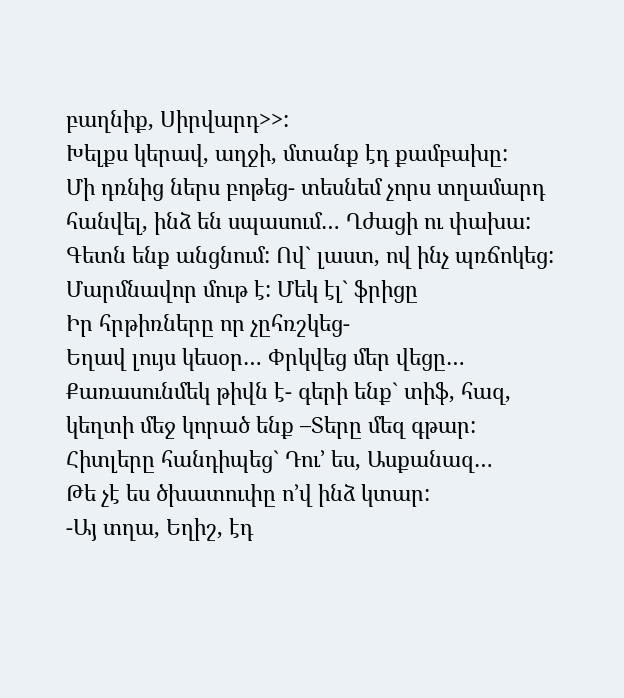բաղնիք, Սիրվարդ>>:
Խելքս կերավ, աղջի, մտանք էդ քամբախը:
Մի դռնից ներս բոթեց- տեսնեմ չորս տղամարդ
հանվել, ինձ են սպասում… Ղժացի ու փախա:
Գետն ենք անցնում: Ով` լաստ, ով ինչ պռճոկեց:
Մարմնավոր մութ է: Մեկ էլ` ֆրիցը
Իր հրթիռները որ չըհռշկեց-
Եղավ լույս կեսօր… Փրկվեց մեր վեցը…
Քառասունմեկ թիվն է- գերի ենք` տիֆ, հազ,
կեղտի մեջ կորած ենք –Տերը մեզ գթար:
Հիտլերը հանդիպեց` Դու’ ես, Ասքանազ…
Թե չէ ես ծխատուփը ո’վ ինձ կտար:
-Այ տղա, Եղիշ, էդ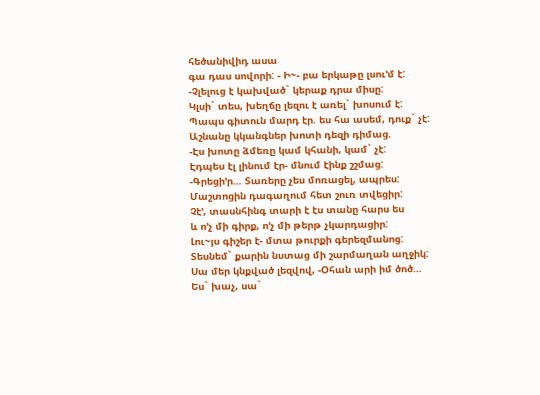հեծանիվիդ ասա
գա դաս սովորի: - Ի~- բա երկաթը լսու’մ է:
-Չլելուց է կախված` կերաք դրա միսը:
Կլսի` տես, խեղճը լեզու է առել` խոսում է:
Պապս գիտուն մարդ էր. ես հա ասեմ, դուք` չէ:
Աշնանը կկանգներ խոտի դեզի դիմաց.
-Էս խոտը ձմեռը կամ կհանի, կամ` չէ:
Էդպես էլ լինում էր- մնում էինք շշմաց:
-Գրեցի’ր… Տառերը չես մոռացել, ապրես:
Մաշտոցին դագաղում հետ շուռ տվեցիր:
Չէ’, տասնհինգ տարի է էս տանը հարս ես
և ո’չ մի գիրք, ո’չ մի թերթ չկարդացիր:
Լու~յս գիշեր է- մտա թուրքի գերեզմանոց:
Տեսնեմ` քարին նստաց մի շարմաղան աղջիկ:
Սա մեր կնքված լեզվով, -Օհան արի իմ ծոծ…
Ես` խաչ, սա`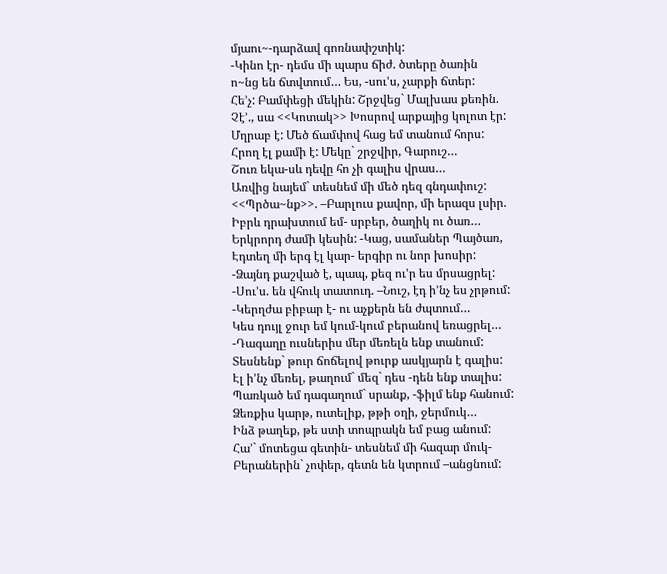մյաու~-դարձավ գոռնափշտիկ:
-Կինո էր- դեմս մի պարս ճիժ. ծտերը ծառին
ո~նց են ճտվտում… Ես, -սու’ս, չարքի ճտեր:
Հե’չ: Բամփեցի մեկին: Շրջվեց` Մալխաս քեռին.
Չէ’., սա <<Կոտակ>> Խոսրով արքայից կոլոտ էր:
Մղրաբ է: Մեծ ճամփով հաց եմ տանում հորս:
Հրող էլ քամի է: Մեկը` շրջվիր, Գարուշ…
Շուռ եկա-սև դեվը հո չի գալիս վրաս…
Առվից նայեմ` տեսնեմ մի մեծ դեզ գնդափուշ:
<<Պրծա~նք>>. –Բարլուս քավոր, մի երազս լսիր.
Իբրև դրախտում եմ- սրբեր, ծաղիկ ու ծառ…
Երկրորդ ժամի կեսին: -Կաց, սամաներ Պայծառ,
Էդտեղ մի երգ էլ կար- երգիր ու նոր խոսիր:
-Ձայնդ քաշված է, պապ, քեզ ու’ր ես մրսացրել:
-Սու’ս. են վհուկ տատուդ. –Նուշ, էդ ի’նչ ես չրթում:
-Կերղժա բիբար է- ու աչքերն են ժպտում…
Կես դույլ ջուր եմ կում-կում բերանով եռացրել…
-Դագաղը ուսներիս մեր մեռելն ենք տանում:
Տեսնենք` թուր ճոճելով թուրք ասկյարն է գալիս:
Էլ ի’նչ մեռել, թաղում` մեզ` դես -դեն ենք տալիս:
Պառկած եմ դագաղում` սրանք, -ֆիլմ ենք հանում:
Ձեռքիս կարթ, ուտելիք, թթի օղի, ջերմուկ…
Ինձ թաղեք, թե ստի տոպրակն եմ բաց անում:
Հա’` մոտեցա գետին- տեսնեմ մի հազար մուկ-
Բերաներին` չոփեր, գետն են կտրում –անցնում: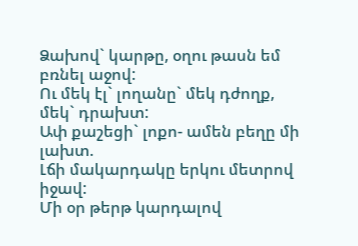Ձախով` կարթը, օղու թասն եմ բռնել աջով:
Ու մեկ էլ` լողանը` մեկ դժողք, մեկ` դրախտ:
Ափ քաշեցի` լոքո- ամեն բեղը մի լախտ.
Լճի մակարդակը երկու մետրով իջավ:
Մի օր թերթ կարդալով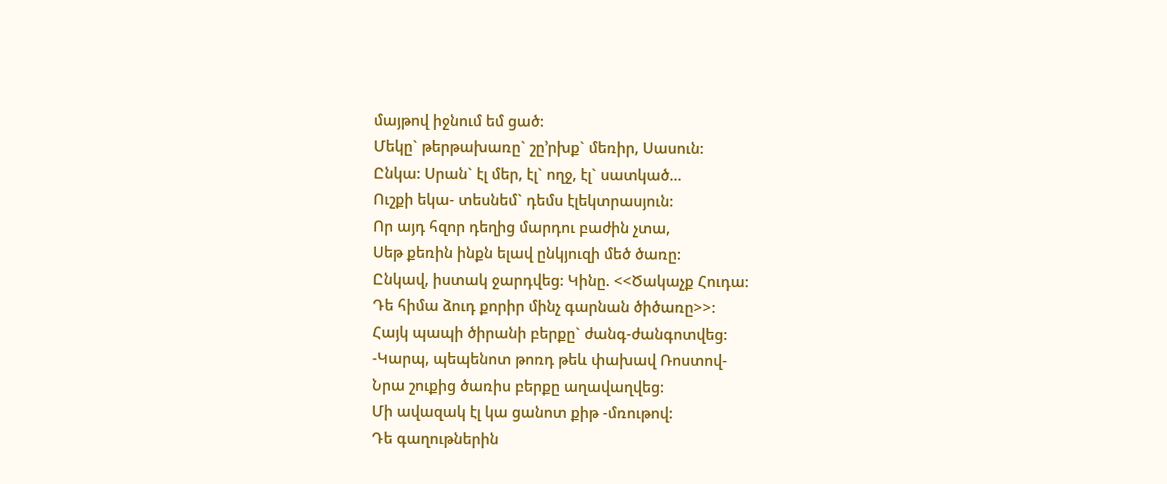մայթով իջնում եմ ցած:
Մեկը` թերթախառը` շը’րխք` մեռիր, Սասուն:
Ընկա: Սրան` էլ մեր, էլ` ողջ, էլ` սատկած…
Ուշքի եկա- տեսնեմ` դեմս էլեկտրասյուն:
Որ այդ հզոր դեղից մարդու բաժին չտա,
Սեթ քեռին ինքն ելավ ընկյուզի մեծ ծառը:
Ընկավ, իստակ ջարդվեց: Կինը. <<Ծակաչք Հուդա:
Դե հիմա ձուդ քորիր մինչ գարնան ծիծառը>>:
Հայկ պապի ծիրանի բերքը` ժանգ-ժանգոտվեց:
-Կարպ, պեպենոտ թոռդ թեև փախավ Ռոստով-
Նրա շուքից ծառիս բերքը աղավաղվեց:
Մի ավազակ էլ կա ցանոտ քիթ -մռութով:
Դե գաղութներին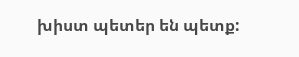խիստ պետեր են պետք: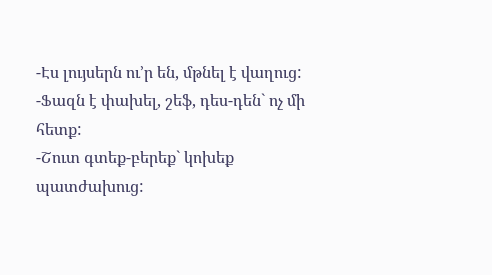-Էս լույսերն ու’ր են, մթնել է վաղուց:
-Ֆազն է փախել, շեֆ, դես-դեն` ոչ մի հետք:
-Շուտ գտեք-բերեք` կոխեք պատժախուց: